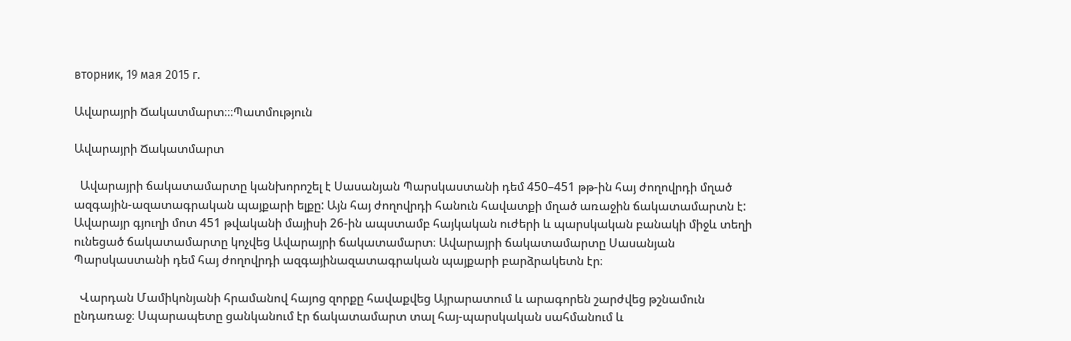вторник, 19 мая 2015 г.

Ավարայրի Ճակատմարտ։։։Պատմություն

Ավարայրի Ճակատմարտ

  Ավարայրի ճակատամարտը կանխորոշել է Սասանյան Պարսկաստանի դեմ 450–451 թթ-ին հայ ժողովրդի մղած ազգային-ազատագրական պայքարի ելքը: Այն հայ ժողովրդի հանուն հավատքի մղած առաջին ճակատամարտն է:
Ավարայր գյուղի մոտ 451 թվականի մայիսի 26-ին ապստամբ հայկական ուժերի և պարսկական բանակի միջև տեղի ունեցած ճակատամարտը կոչվեց Ավարայրի ճակատամարտ։ Ավարայրի ճակատամարտը Սասանյան Պարսկաստանի դեմ հայ ժողովրդի ազգայինազատագրական պայքարի բարձրակետն էր։

  Վարդան Մամիկոնյանի հրամանով հայոց զորքը հավաքվեց Այրարատում և արագորեն շարժվեց թշնամուն ընդառաջ։ Սպարապետը ցանկանում էր ճակատամարտ տալ հայ-պարսկական սահմանում և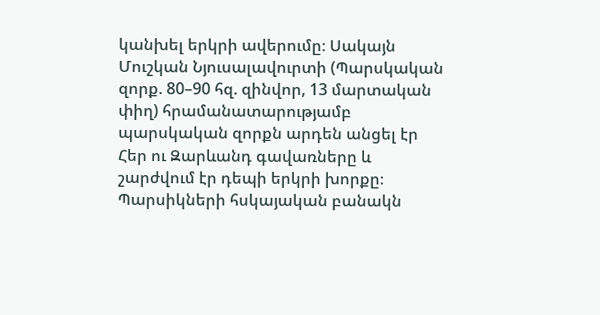կանխել երկրի ավերումը։ Սակայն Մուշկան Նյուսալավուրտի (Պարսկական զորք. 80–90 հզ. զինվոր, 13 մարտական փիղ) հրամանատարությամբ պարսկական զորքն արդեն անցել էր Հեր ու Զարևանդ գավառները և շարժվում էր դեպի երկրի խորքը։ Պարսիկների հսկայական բանակն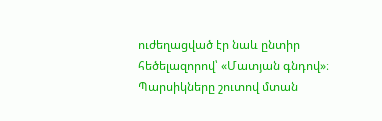ուժեղացված էր նաև ընտիր հեծելազորով՝ «Մատյան գնդով»։ Պարսիկները շուտով մտան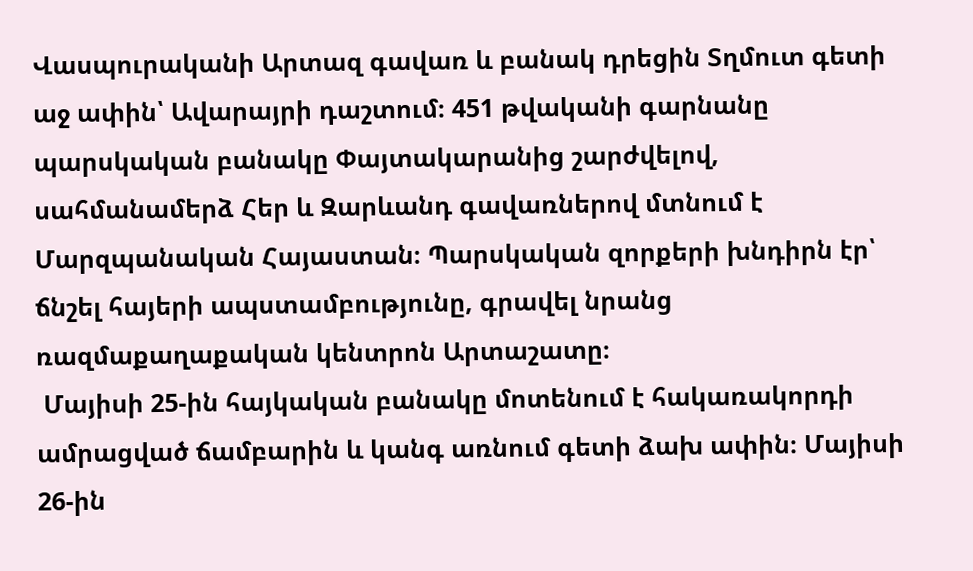Վասպուրականի Արտազ գավառ և բանակ դրեցին Տղմուտ գետի աջ ափին՝ Ավարայրի դաշտում։ 451 թվականի գարնանը պարսկական բանակը Փայտակարանից շարժվելով, սահմանամերձ Հեր և Զարևանդ գավառներով մտնում է Մարզպանական Հայաստան։ Պարսկական զորքերի խնդիրն էր՝ ճնշել հայերի ապստամբությունը, գրավել նրանց ռազմաքաղաքական կենտրոն Արտաշատը։
 Մայիսի 25-ին հայկական բանակը մոտենում է հակառակորդի ամրացված ճամբարին և կանգ առնում գետի ձախ ափին։ Մայիսի 26-ին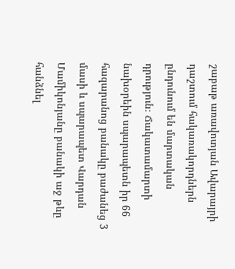շաբաթ առավոտյան Ավարայրի դաշտում հակառակորդներն ընդունում են մարտական դրություն։ Ճակատամարտի նախօրեին սպարապետն իր 66 հազարանոց բանակը բաժանեց 3 մասի և սպարապետ Վարդան Մամիկոնյանը բանակի աջ թևը հանձնել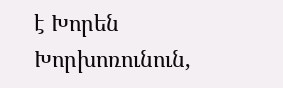է Խորեն Խորխոռունուն,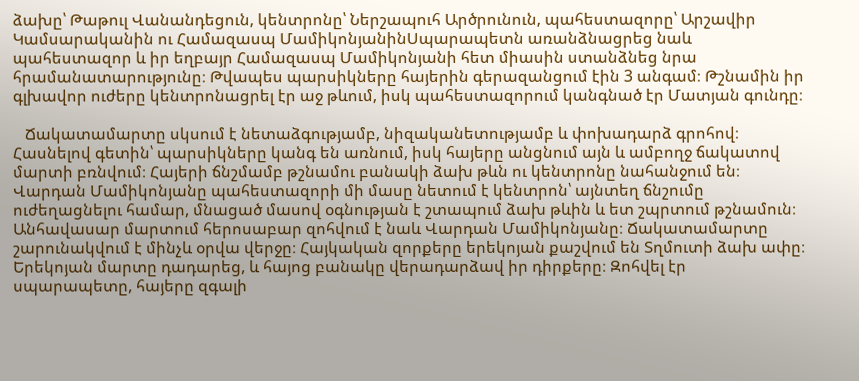ձախը՝ Թաթուլ Վանանդեցուն, կենտրոնը՝ Ներշապուհ Արծրունուն, պահեստազորը՝ Արշավիր Կամսարականին ու Համազասպ ՄամիկոնյանինՍպարապետն առանձնացրեց նաև պահեստազոր և իր եղբայր Համազասպ Մամիկոնյանի հետ միասին ստանձնեց նրա հրամանատարությունը։ Թվապես պարսիկները հայերին գերազանցում էին 3 անգամ։ Թշնամին իր գլխավոր ուժերը կենտրոնացրել էր աջ թևում, իսկ պահեստազորում կանգնած էր Մատյան գունդը։

   Ճակատամարտը սկսում է նետաձգությամբ, նիզականետությամբ և փոխադարձ գրոհով։ Հասնելով գետին՝ պարսիկները կանգ են առնում, իսկ հայերը անցնում այն և ամբողջ ճակատով մարտի բռնվում։ Հայերի ճնշմամբ թշնամու բանակի ձախ թևն ու կենտրոնը նահանջում են։ Վարդան Մամիկոնյանը պահեստազորի մի մասը նետում է կենտրոն՝ այնտեղ ճնշումը ուժեղացնելու համար, մնացած մասով օգնության է շտապում ձախ թևին և ետ շպրտում թշնամուն։ Անհավասար մարտում հերոսաբար զոհվում է նաև Վարդան Մամիկոնյանը։ Ճակատամարտը շարունակվում է մինչև օրվա վերջը։ Հայկական զորքերը երեկոյան քաշվում են Տղմուտի ձախ ափը։ Երեկոյան մարտը դադարեց, և հայոց բանակը վերադարձավ իր դիրքերը։ Զոհվել էր սպարապետը, հայերը զգալի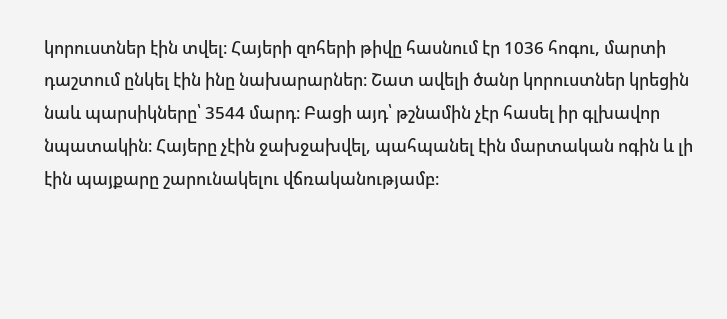կորուստներ էին տվել։ Հայերի զոհերի թիվը հասնում էր 1036 հոգու, մարտի դաշտում ընկել էին ինը նախարարներ։ Շատ ավելի ծանր կորուստներ կրեցին նաև պարսիկները՝ 3544 մարդ։ Բացի այդ՝ թշնամին չէր հասել իր գլխավոր նպատակին։ Հայերը չէին ջախջախվել, պահպանել էին մարտական ոգին և լի էին պայքարը շարունակելու վճռականությամբ։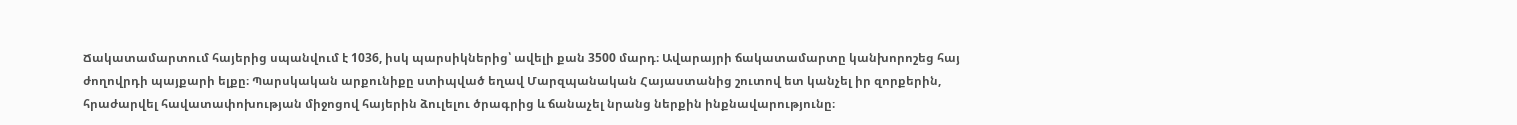Ճակատամարտում հայերից սպանվում է 1036, իսկ պարսիկներից՝ ավելի քան 3500 մարդ։ Ավարայրի ճակատամարտը կանխորոշեց հայ ժողովրդի պայքարի ելքը։ Պարսկական արքունիքը ստիպված եղավ Մարզպանական Հայաստանից շուտով ետ կանչել իր զորքերին, հրաժարվել հավատափոխության միջոցով հայերին ձուլելու ծրագրից և ճանաչել նրանց ներքին ինքնավարությունը։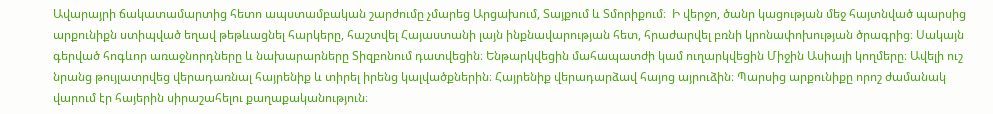Ավարայրի ճակատամարտից հետո ապստամբական շարժումը չմարեց Արցախում, Տայքում և Տմորիքում։  Ի վերջո, ծանր կացության մեջ հայտնված պարսից արքունիքն ստիպված եղավ թեթևացնել հարկերը, հաշտվել Հայաստանի լայն ինքնավարության հետ, հրաժարվել բռնի կրոնափոխության ծրագրից։ Սակայն գերված հոգևոր առաջնորդները և նախարարները Տիզբոնում դատվեցին։ Ենթարկվեցին մահապատժի կամ ուղարկվեցին Միջին Ասիայի կողմերը։ Ավելի ուշ նրանց թույլատրվեց վերադառնալ հայրենիք և տիրել իրենց կալվածքներին։ Հայրենիք վերադարձավ հայոց այրուձին։ Պարսից արքունիքը որոշ ժամանակ վարում էր հայերին սիրաշահելու քաղաքականություն։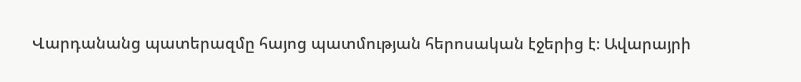Վարդանանց պատերազմը հայոց պատմության հերոսական էջերից է։ Ավարայրի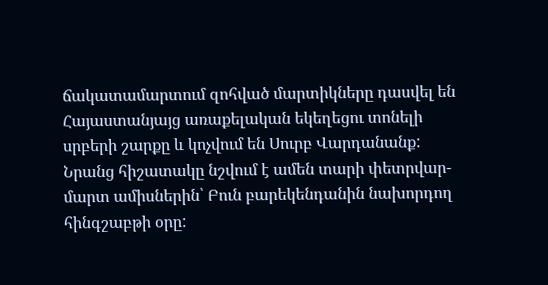ճակատամարտում զոհված մարտիկները դասվել են Հայաստանյայց առաքելական եկեղեցու տոնելի սրբերի շարքը և կոչվում են Սուրբ Վարդանանք: Նրանց հիշատակը նշվում է ամեն տարի փետրվար-մարտ ամիսներին՝ Բուն բարեկենդանին նախորդող հինգշաբթի օրը: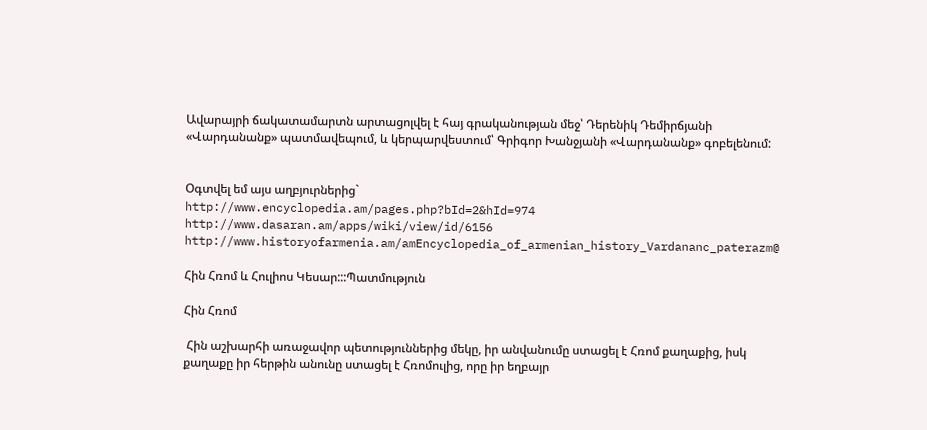Ավարայրի ճակատամարտն արտացոլվել է հայ գրականության մեջ՝ Դերենիկ Դեմիրճյանի «Վարդանանք» պատմավեպում, և կերպարվեստում՝ Գրիգոր Խանջյանի «Վարդանանք» գոբելենում:


Օգտվել եմ այս աղբյուրներից`
http://www.encyclopedia.am/pages.php?bId=2&hId=974
http://www.dasaran.am/apps/wiki/view/id/6156
http://www.historyofarmenia.am/amEncyclopedia_of_armenian_history_Vardananc_paterazm@

Հին Հռոմ և Հուլիոս Կեսար:::Պատմություն

Հին Հռոմ

 Հին աշխարհի առաջավոր պետություններից մեկը, իր անվանումը ստացել է Հռոմ քաղաքից, իսկ քաղաքը իր հերթին անունը ստացել է Հռոմուլից, որը իր եղբայր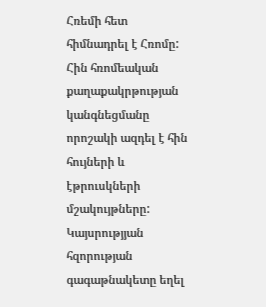Հռեմի հետ հիմնադրել է Հռոմը: Հին հռոմեական քաղաքակրթության կանգնեցմանը որոշակի ազդել է հին հույների և էթրուսկների մշակույթները: Կայսրությյան հզորության գագաթնակետը եղել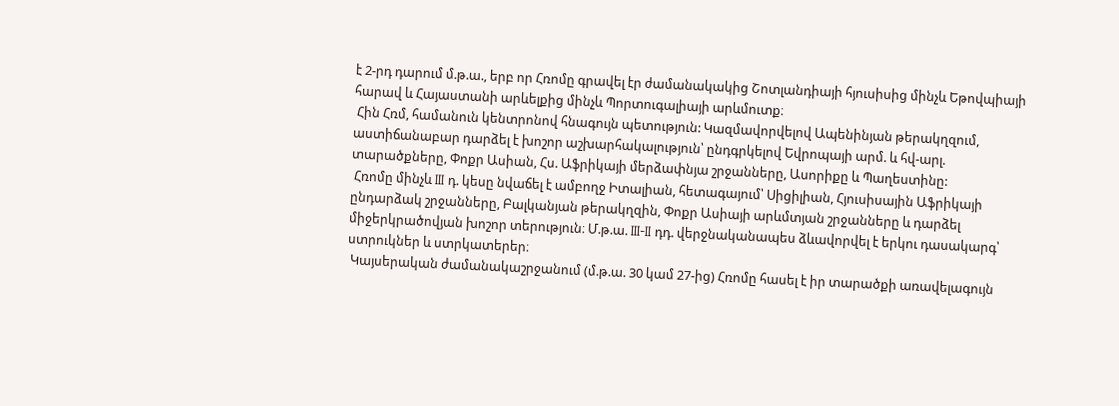է 2-րդ դարում մ.թ.ա., երբ որ Հռոմը գրավել էր ժամանակակից Շոտլանդիայի հյուսիսից մինչև Եթովպիայի հարավ և Հայաստանի արևելքից մինչև Պորտուգալիայի արևմուտք։
 Հին Հռմ, համանուն կենտրոնով հնագույն պետություն: Կազմավորվելով Ապենինյան թերակղզում, աստիճանաբար դարձել է խոշոր աշխարհակալություն՝ ընդգրկելով Եվրոպայի արմ. և հվ-արլ. տարածքները, Փոքր Ասիան, Հս. Աֆրիկայի մերձափնյա շրջանները, Ասորիքը և Պաղեստինը:
 Հռոմը մինչև III դ. կեսը նվաճել է ամբողջ Իտալիան, հետագայում՝ Սիցիլիան, Հյուսիսային Աֆրիկայի ընդարձակ շրջանները, Բալկանյան թերակղզին, Փոքր Ասիայի արևմտյան շրջանները և դարձել միջերկրածովյան խոշոր տերություն։ Մ.թ.ա. III-II դդ. վերջնականապես ձևավորվել է երկու դասակարգ՝ ստրուկներ և ստրկատերեր։
 Կայսերական ժամանակաշրջանում (մ.թ.ա. 30 կամ 27-ից) Հռոմը հասել է իր տարածքի առավելագույն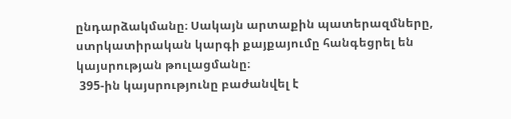ընդարձակմանը։ Սակայն արտաքին պատերազմները, ստրկատիրական կարգի քայքայումը հանգեցրել են կայսրության թուլացմանը։
 395-ին կայսրությունը բաժանվել է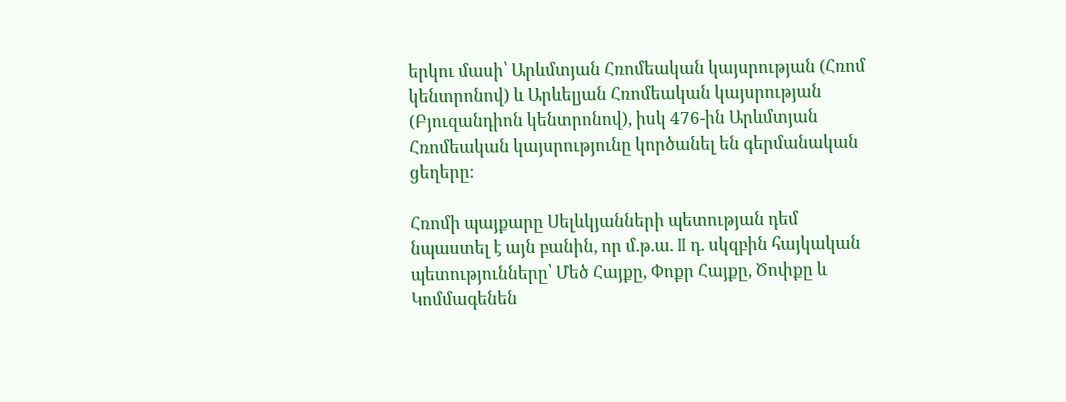երկու մասի՝ Արևմտյան Հռոմեական կայսրության (Հռոմ կենտրոնով) և Արևելյան Հռոմեական կայսրության (Բյուզանդիոն կենտրոնով), իսկ 476-ին Արևմտյան Հռոմեական կայսրությունը կործանել են գերմանական ցեղերը։

Հռոմի պայքարը Սելևկյանների պետության դեմ նպաստել է այն բանին, որ մ.թ.ա. II դ. սկզբին հայկական պետությունները՝ Մեծ Հայքը, Փոքր Հայքը, Ծոփքը և Կոմմագենեն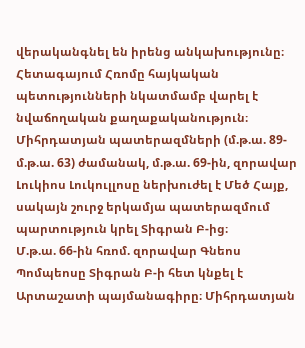վերականգնել են իրենց անկախությունը։ Հետագայում Հռոմը հայկական պետությունների նկատմամբ վարել է նվաճողական քաղաքականություն։ Միհրդատյան պատերազմների (մ.թ.ա. 89-մ.թ.ա. 63) ժամանակ, մ.թ.ա. 69-ին, զորավար Լուկիոս Լուկուլլոսը ներխուժել է Մեծ Հայք, սակայն շուրջ երկամյա պատերազմում պարտություն կրել Տիգրան Բ-ից։
Մ.թ.ա. 66-ին հռոմ. զորավար Գնեոս Պոմպեոսը Տիգրան Բ-ի հետ կնքել է Արտաշատի պայմանագիրը։ Միհրդատյան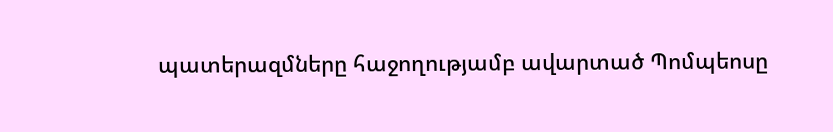պատերազմները հաջողությամբ ավարտած Պոմպեոսը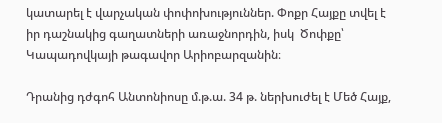կատարել է վարչական փոփոխություններ. Փոքր Հայքը տվել է իր դաշնակից գաղատների առաջնորդին, իսկ  Ծոփքը՝ Կապադովկայի թագավոր Արիոբարզանին։

Դրանից դժգոհ Անտոնիոսը մ.թ.ա. 34 թ. ներխուժել է Մեծ Հայք,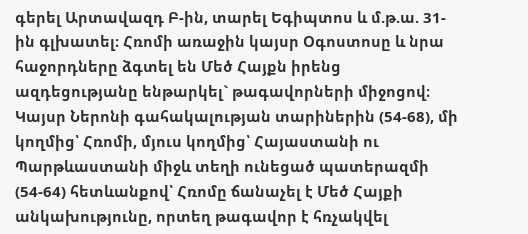գերել Արտավազդ Բ-ին, տարել Եգիպտոս և մ.թ.ա. 31-ին գլխատել։ Հռոմի առաջին կայսր Օգոստոսը և նրա հաջորդները ձգտել են Մեծ Հայքն իրենց ազդեցությանը ենթարկել` թագավորների միջոցով։ Կայսր Ներոնի գահակալության տարիներին (54-68), մի կողմից՝ Հռոմի, մյուս կողմից՝ Հայաստանի ու Պարթևաստանի միջև տեղի ունեցած պատերազմի (54-64) հետևանքով՝ Հռոմը ճանաչել է Մեծ Հայքի անկախությունը, որտեղ թագավոր է հռչակվել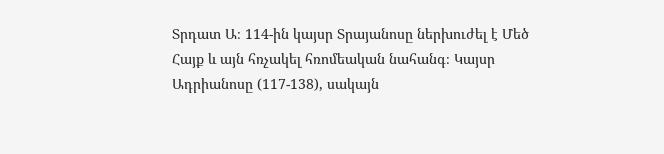Տրդատ Ա։ 114-ին կայսր Տրայանոսը ներխուժել է Մեծ Հայք և այն հռչակել հռոմեական նահանգ։ Կայսր Ադրիանոսը (117-138), սակայն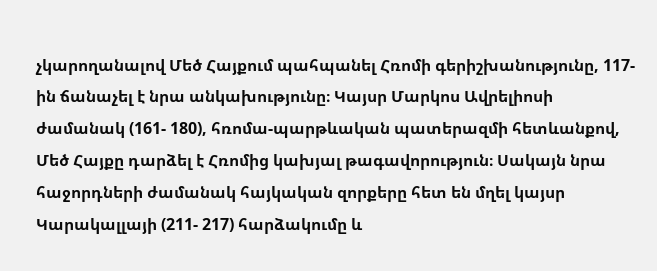չկարողանալով Մեծ Հայքում պահպանել Հռոմի գերիշխանությունը, 117-ին ճանաչել է նրա անկախությունը։ Կայսր Մարկոս Ավրելիոսի ժամանակ (161- 180), հռոմա-պարթևական պատերազմի հետևանքով, Մեծ Հայքը դարձել է Հռոմից կախյալ թագավորություն։ Սակայն նրա հաջորդների ժամանակ հայկական զորքերը հետ են մղել կայսր Կարակալլայի (211- 217) հարձակումը և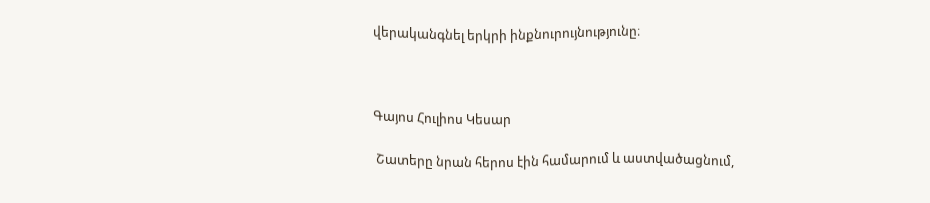վերականգնել երկրի ինքնուրույնությունը։



Գայոս Հուլիոս Կեսար

 Շատերը նրան հերոս էին համարում և աստվածացնում,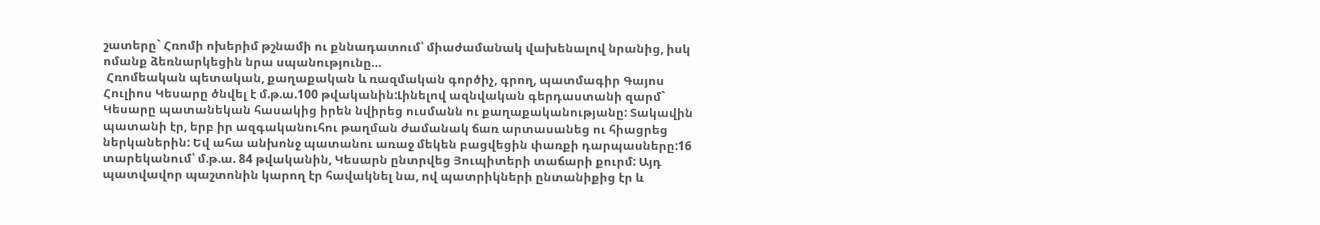շատերը` Հռոմի ոխերիմ թշնամի ու քննադատում՝ միաժամանակ վախենալով նրանից, իսկ ոմանք ձեռնարկեցին նրա սպանությունը…
 Հռոմեական պետական, քաղաքական և ռազմական գործիչ, գրող, պատմագիր Գայոս Հուլիոս Կեսարը ծնվել է մ.թ.ա.100 թվականին:Լինելով ազնվական գերդաստանի զարմ` Կեսարը պատանեկան հասակից իրեն նվիրեց ուսմանն ու քաղաքականությանը: Տակավին պատանի էր, երբ իր ազգականուհու թաղման ժամանակ ճառ արտասանեց ու հիացրեց ներկաներին: Եվ ահա անխոնջ պատանու առաջ մեկեն բացվեցին փառքի դարպասները:16 տարեկանում՝ մ.թ.ա. 84 թվականին, Կեսարն ընտրվեց Յուպիտերի տաճարի քուրմ: Այդ պատվավոր պաշտոնին կարող էր հավակնել նա, ով պատրիկների ընտանիքից էր և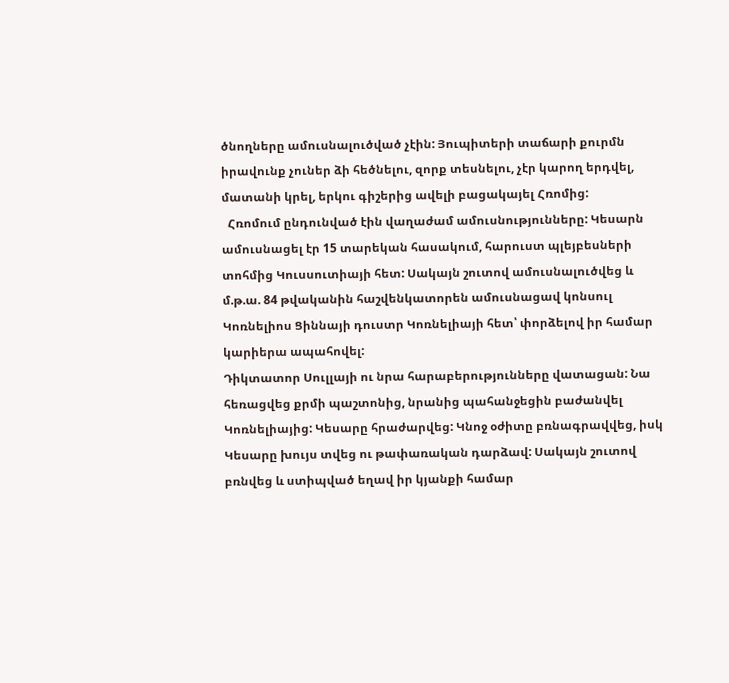ծնողները ամուսնալուծված չէին: Յուպիտերի տաճարի քուրմն իրավունք չուներ ձի հեծնելու, զորք տեսնելու, չէր կարող երդվել, մատանի կրել, երկու գիշերից ավելի բացակայել Հռոմից:
  Հռոմում ընդունված էին վաղաժամ ամուսնությունները: Կեսարն ամուսնացել էր 15 տարեկան հասակում, հարուստ պլեյբեսների տոհմից Կուսսուտիայի հետ: Սակայն շուտով ամուսնալուծվեց և մ.թ.ա. 84 թվականին հաշվենկատորեն ամուսնացավ կոնսուլ Կոռնելիոս Ցիննայի դուստր Կոռնելիայի հետ՝ փորձելով իր համար կարիերա ապահովել:
Դիկտատոր Սուլլայի ու նրա հարաբերությունները վատացան: Նա հեռացվեց քրմի պաշտոնից, նրանից պահանջեցին բաժանվել Կոռնելիայից: Կեսարը հրաժարվեց: Կնոջ օժիտը բռնագրավվեց, իսկ Կեսարը խույս տվեց ու թափառական դարձավ: Սակայն շուտով բռնվեց և ստիպված եղավ իր կյանքի համար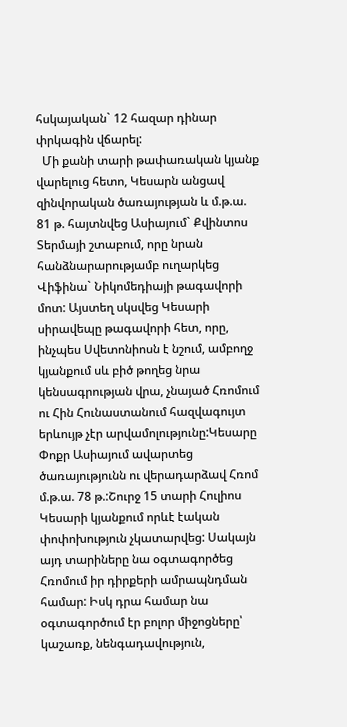հսկայական` 12 հազար դինար փրկագին վճարել:
  Մի քանի տարի թափառական կյանք վարելուց հետո, Կեսարն անցավ զինվորական ծառայության և մ.թ.ա. 81 թ. հայտնվեց Ասիայում` Քվինտոս Տերմայի շտաբում, որը նրան հանձնարարությամբ ուղարկեց Վիֆինա` Նիկոմեդիայի թագավորի մոտ: Այստեղ սկսվեց Կեսարի սիրավեպը թագավորի հետ, որը, ինչպես Սվետոնիոսն է նշում, ամբողջ կյանքում սև բիծ թողեց նրա կենսագրության վրա, չնայած Հռոմում ու Հին Հունաստանում հազվագույտ երևույթ չէր արվամոլությունը:Կեսարը Փոքր Ասիայում ավարտեց ծառայությունն ու վերադարձավ Հռոմ մ.թ.ա. 78 թ.:Շուրջ 15 տարի Հուլիոս Կեսարի կյանքում որևէ էական փոփոխություն չկատարվեց: Սակայն այդ տարիները նա օգտագործեց Հռոմում իր դիրքերի ամրապնդման համար: Իսկ դրա համար նա օգտագործում էր բոլոր միջոցները՝ կաշառք, նենգադավություն,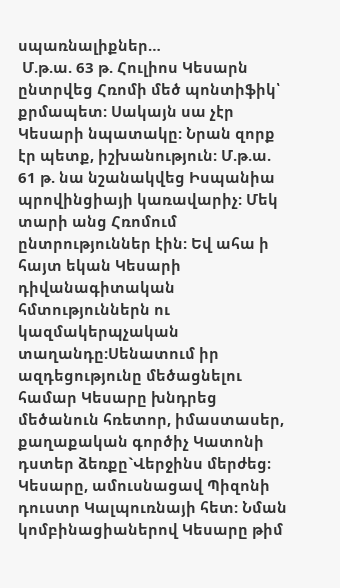սպառնալիքներ…
 Մ.թ.ա. 63 թ. Հուլիոս Կեսարն ընտրվեց Հռոմի մեծ պոնտիֆիկ՝ քրմապետ: Սակայն սա չէր Կեսարի նպատակը: Նրան զորք էր պետք, իշխանություն: Մ.թ.ա. 61 թ. նա նշանակվեց Իսպանիա պրովինցիայի կառավարիչ: Մեկ տարի անց Հռոմում ընտրություններ էին: Եվ ահա ի հայտ եկան Կեսարի դիվանագիտական հմտություններն ու կազմակերպչական տաղանդը:Սենատում իր ազդեցությունը մեծացնելու համար Կեսարը խնդրեց մեծանուն հռետոր, իմաստասեր, քաղաքական գործիչ Կատոնի դստեր ձեռքը`Վերջինս մերժեց։ Կեսարը, ամուսնացավ Պիզոնի դուստր Կալպուռնայի հետ: Նման կոմբինացիաներով Կեսարը թիմ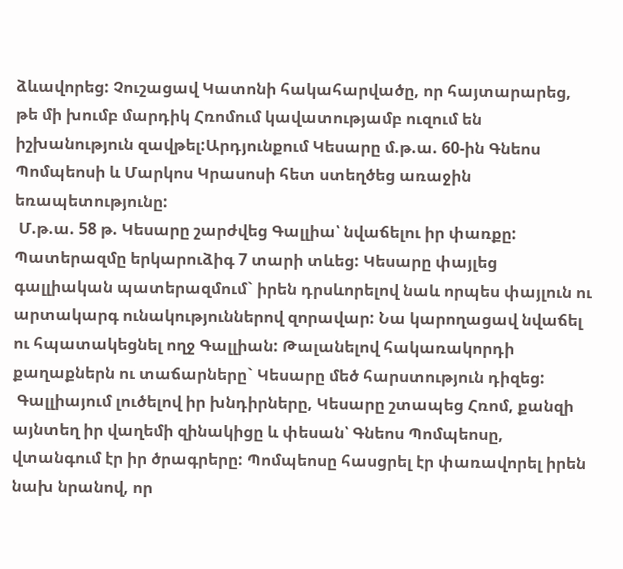ձևավորեց: Չուշացավ Կատոնի հակահարվածը, որ հայտարարեց, թե մի խումբ մարդիկ Հռոմում կավատությամբ ուզում են իշխանություն զավթել:Արդյունքում Կեսարը մ.թ.ա. 60-ին Գնեոս Պոմպեոսի և Մարկոս Կրասոսի հետ ստեղծեց առաջին եռապետությունը:
 Մ.թ.ա. 58 թ. Կեսարը շարժվեց Գալլիա՝ նվաճելու իր փառքը: Պատերազմը երկարուձիգ 7 տարի տևեց: Կեսարը փայլեց գալլիական պատերազմում` իրեն դրսևորելով նաև որպես փայլուն ու արտակարգ ունակություններով զորավար: Նա կարողացավ նվաճել ու հպատակեցնել ողջ Գալլիան: Թալանելով հակառակորդի քաղաքներն ու տաճարները` Կեսարը մեծ հարստություն դիզեց:
 Գալլիայում լուծելով իր խնդիրները, Կեսարը շտապեց Հռոմ, քանզի այնտեղ իր վաղեմի զինակիցը և փեսան՝ Գնեոս Պոմպեոսը, վտանգում էր իր ծրագրերը: Պոմպեոսը հասցրել էր փառավորել իրեն նախ նրանով, որ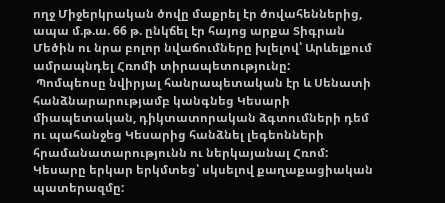ողջ Միջերկրական ծովը մաքրել էր ծովահեններից, ապա մ.թ.ա. 66 թ. ընկճել էր հայոց արքա Տիգրան Մեծին ու նրա բոլոր նվաճումները խլելով՝ Արևելքում ամրապնդել Հռոմի տիրապետությունը:
 Պոմպեոսը նվիրյալ հանրապետական էր և Սենատի հանձնարարությամբ կանգնեց Կեսարի միապետական, դիկտատորական ձգտումների դեմ ու պահանջեց Կեսարից հանձնել լեգեոնների հրամանատարությունն ու ներկայանալ Հռոմ: Կեսարը երկար երկմտեց՝ սկսելով քաղաքացիական պատերազմը: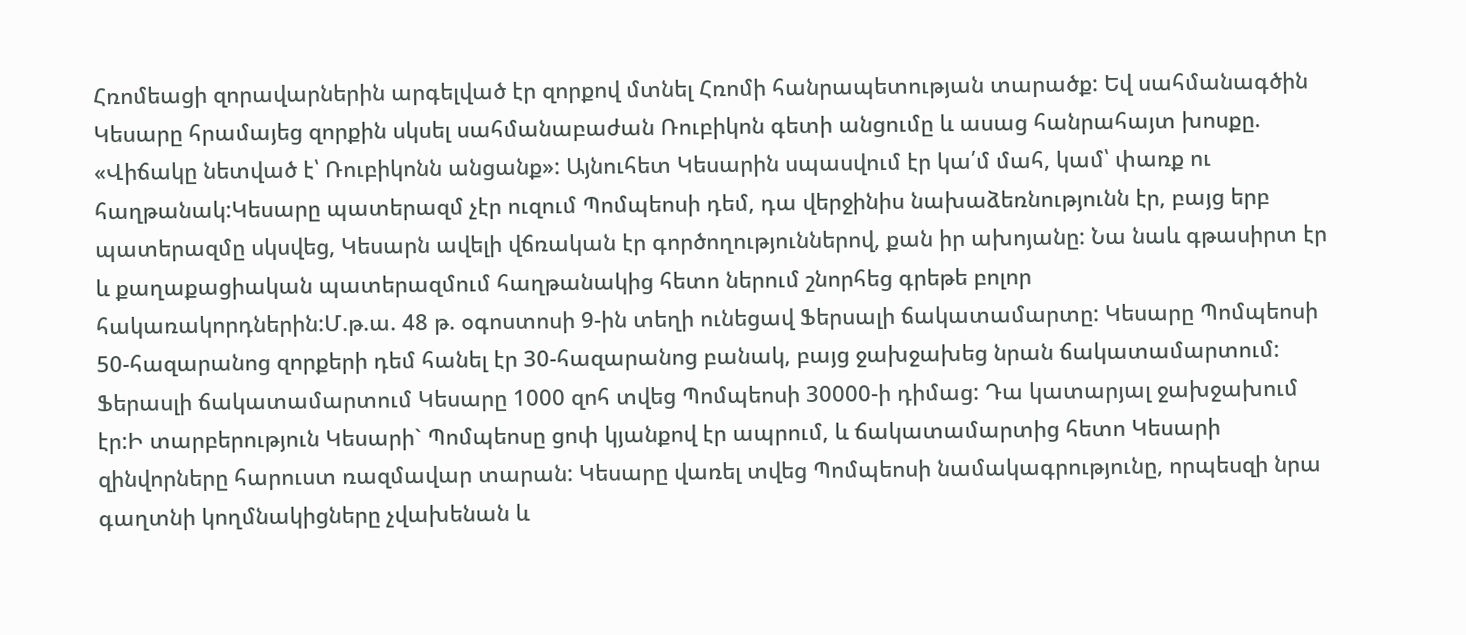Հռոմեացի զորավարներին արգելված էր զորքով մտնել Հռոմի հանրապետության տարածք: Եվ սահմանագծին Կեսարը հրամայեց զորքին սկսել սահմանաբաժան Ռուբիկոն գետի անցումը և ասաց հանրահայտ խոսքը. «Վիճակը նետված է՝ Ռուբիկոնն անցանք»: Այնուհետ Կեսարին սպասվում էր կա՛մ մահ, կամ՝ փառք ու հաղթանակ:Կեսարը պատերազմ չէր ուզում Պոմպեոսի դեմ, դա վերջինիս նախաձեռնությունն էր, բայց երբ պատերազմը սկսվեց, Կեսարն ավելի վճռական էր գործողություններով, քան իր ախոյանը: Նա նաև գթասիրտ էր և քաղաքացիական պատերազմում հաղթանակից հետո ներում շնորհեց գրեթե բոլոր հակառակորդներին:Մ.թ.ա. 48 թ. օգոստոսի 9-ին տեղի ունեցավ Ֆերսալի ճակատամարտը: Կեսարը Պոմպեոսի 50-հազարանոց զորքերի դեմ հանել էր 30-հազարանոց բանակ, բայց ջախջախեց նրան ճակատամարտում: Ֆերասլի ճակատամարտում Կեսարը 1000 զոհ տվեց Պոմպեոսի 30000-ի դիմաց: Դա կատարյալ ջախջախում էր:Ի տարբերություն Կեսարի` Պոմպեոսը ցոփ կյանքով էր ապրում, և ճակատամարտից հետո Կեսարի զինվորները հարուստ ռազմավար տարան: Կեսարը վառել տվեց Պոմպեոսի նամակագրությունը, որպեսզի նրա գաղտնի կողմնակիցները չվախենան և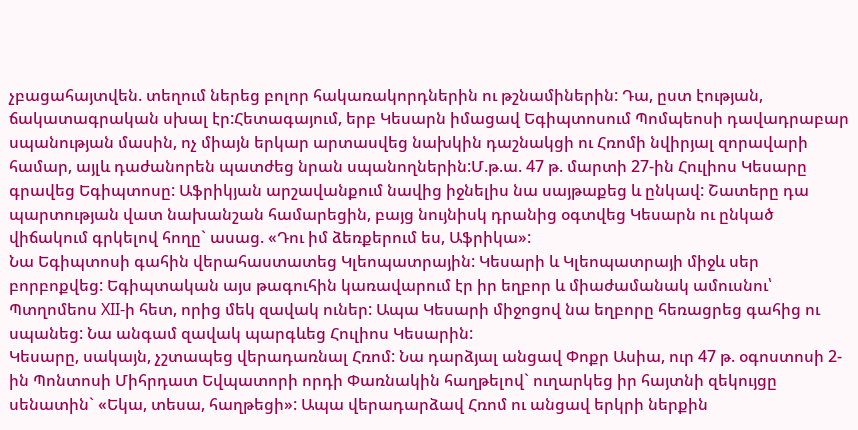չբացահայտվեն. տեղում ներեց բոլոր հակառակորդներին ու թշնամիներին: Դա, ըստ էության, ճակատագրական սխալ էր:Հետագայում, երբ Կեսարն իմացավ Եգիպտոսում Պոմպեոսի դավադրաբար սպանության մասին, ոչ միայն երկար արտասվեց նախկին դաշնակցի ու Հռոմի նվիրյալ զորավարի համար, այլև դաժանորեն պատժեց նրան սպանողներին:Մ.թ.ա. 47 թ. մարտի 27-ին Հուլիոս Կեսարը գրավեց Եգիպտոսը: Աֆրիկյան արշավանքում նավից իջնելիս նա սայթաքեց և ընկավ: Շատերը դա պարտության վատ նախանշան համարեցին, բայց նույնիսկ դրանից օգտվեց Կեսարն ու ընկած վիճակում գրկելով հողը` ասաց. «Դու իմ ձեռքերում ես, Աֆրիկա»:
Նա Եգիպտոսի գահին վերահաստատեց Կլեոպատրային: Կեսարի և Կլեոպատրայի միջև սեր բորբոքվեց: Եգիպտական այս թագուհին կառավարում էր իր եղբոր և միաժամանակ ամուսնու՝ Պտղոմեոս XII-ի հետ, որից մեկ զավակ ուներ: Ապա Կեսարի միջոցով նա եղբորը հեռացրեց գահից ու սպանեց: Նա անգամ զավակ պարգևեց Հուլիոս Կեսարին:
Կեսարը, սակայն, չշտապեց վերադառնալ Հռոմ: Նա դարձյալ անցավ Փոքր Ասիա, ուր 47 թ. օգոստոսի 2-ին Պոնտոսի Միհրդատ Եվպատորի որդի Փառնակին հաղթելով` ուղարկեց իր հայտնի զեկույցը սենատին` «Եկա, տեսա, հաղթեցի»: Ապա վերադարձավ Հռոմ ու անցավ երկրի ներքին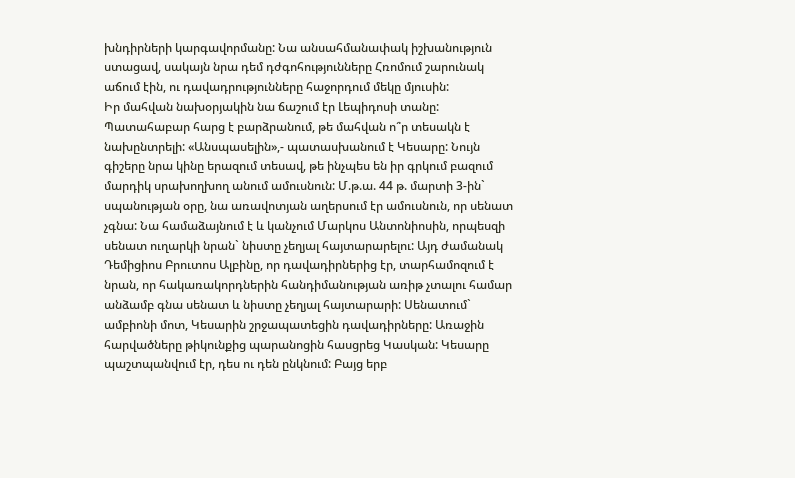խնդիրների կարգավորմանը: Նա անսահմանափակ իշխանություն ստացավ, սակայն նրա դեմ դժգոհությունները Հռոմում շարունակ աճում էին, ու դավադրությունները հաջորդում մեկը մյուսին:
Իր մահվան նախօրյակին նա ճաշում էր Լեպիդոսի տանը: Պատահաբար հարց է բարձրանում, թե մահվան ո՞ր տեսակն է նախընտրելի: «Անսպասելին»,- պատասխանում է Կեսարը: Նույն գիշերը նրա կինը երազում տեսավ, թե ինչպես են իր գրկում բազում մարդիկ սրախողխող անում ամուսնուն: Մ.թ.ա. 44 թ. մարտի 3-ին` սպանության օրը, նա առավոտյան աղերսում էր ամուսնուն, որ սենատ չգնա: Նա համաձայնում է և կանչում Մարկոս Անտոնիոսին, որպեսզի սենատ ուղարկի նրան` նիստը չեղյալ հայտարարելու: Այդ ժամանակ Դեմիցիոս Բրուտոս Ալբինը, որ դավադիրներից էր, տարհամոզում է նրան, որ հակառակորդներին հանդիմանության առիթ չտալու համար անձամբ գնա սենատ և նիստը չեղյալ հայտարարի: Սենատում` ամբիոնի մոտ, Կեսարին շրջապատեցին դավադիրները: Առաջին հարվածները թիկունքից պարանոցին հասցրեց Կասկան: Կեսարը պաշտպանվում էր, դես ու դեն ընկնում: Բայց երբ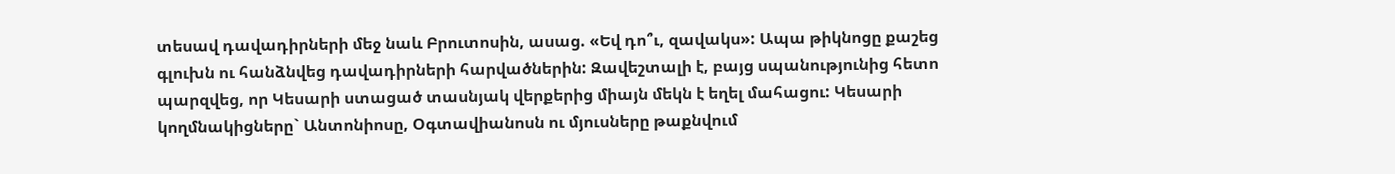տեսավ դավադիրների մեջ նաև Բրուտոսին, ասաց. «Եվ դո՞ւ, զավակս»: Ապա թիկնոցը քաշեց գլուխն ու հանձնվեց դավադիրների հարվածներին: Զավեշտալի է, բայց սպանությունից հետո պարզվեց, որ Կեսարի ստացած տասնյակ վերքերից միայն մեկն է եղել մահացու: Կեսարի կողմնակիցները` Անտոնիոսը, Օգտավիանոսն ու մյուսները թաքնվում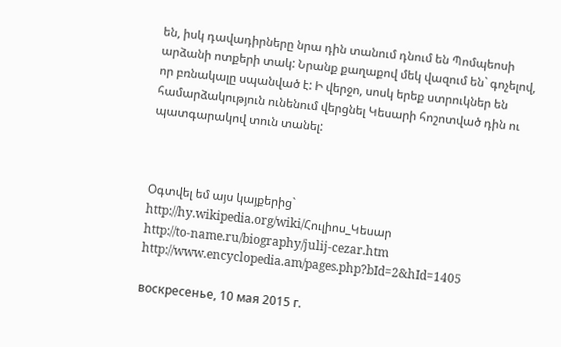են, իսկ դավադիրները նրա դին տանում դնում են Պոմպեոսի արձանի ոտքերի տակ: Նրանք քաղաքով մեկ վազում են` գոչելով, որ բռնակալը սպանված է: Ի վերջո, սոսկ երեք ստրուկներ են համարձակություն ունենում վերցնել Կեսարի հոշոտված դին ու պատգարակով տուն տանել:



Օգտվել եմ այս կայքերից`
http://hy.wikipedia.org/wiki/Հուլիոս_Կեսար
http://to-name.ru/biography/julij-cezar.htm
http://www.encyclopedia.am/pages.php?bId=2&hId=1405

воскресенье, 10 мая 2015 г.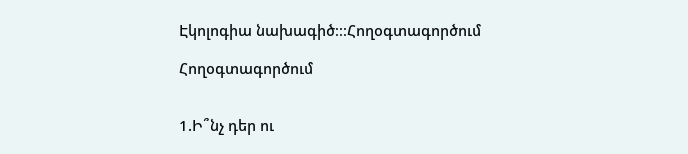Էկոլոգիա նախագիծ։։։Հողօգտագործում

Հողօգտագործում


1.Ի՞նչ դեր ու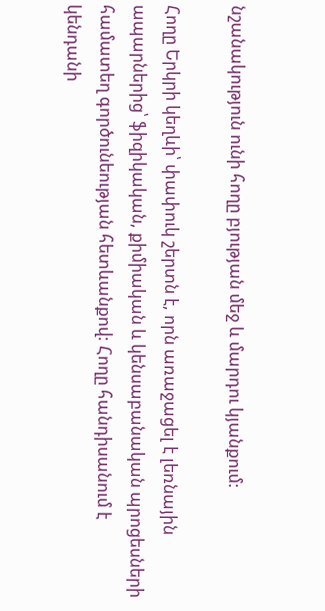նշանակություն ունի հողը բյության մեջ և մարդու կյանքում:

Հողը Երկրի կեղևի՝ փափուկ շերտն է, որն առաջացել է լեռնային ապարներից՝ ֆիզիկական, քիմիական և կենսաբանական պրոցեսների համատեղ գործունեության հետևանքով: Հողը հանդիսանում է կենդանի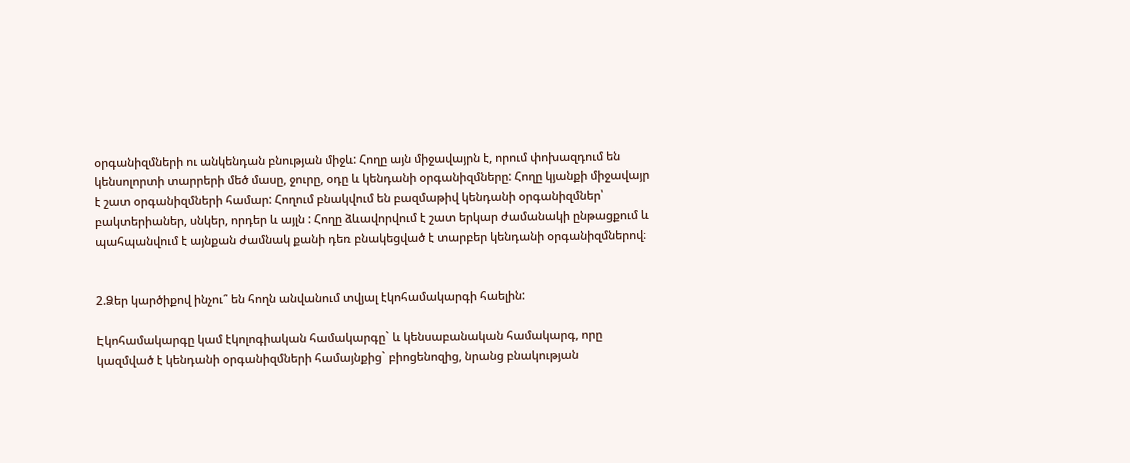օրգանիզմների ու անկենդան բնության միջև: Հողը այն միջավայրն է, որում փոխազդում են կենսոլորտի տարրերի մեծ մասը, ջուրը, օդը և կենդանի օրգանիզմները: Հողը կյանքի միջավայր է շատ օրգանիզմների համար: Հողում բնակվում են բազմաթիվ կենդանի օրգանիզմներ՝ բակտերիաներ, սնկեր, որդեր և այլն : Հողը ձևավորվում է շատ երկար ժամանակի ընթացքում և պահպանվում է այնքան ժամնակ քանի դեռ բնակեցված է տարբեր կենդանի օրգանիզմներով։


2.Ձեր կարծիքով ինչու՞ են հողն անվանում տվյալ էկոհամակարգի հաելին:

Էկոհամակարգը կամ էկոլոգիական համակարգը` և կենսաբանական համակարգ, որը կազմված է կենդանի օրգանիզմների համայնքից` բիոցենոզից, նրանց բնակության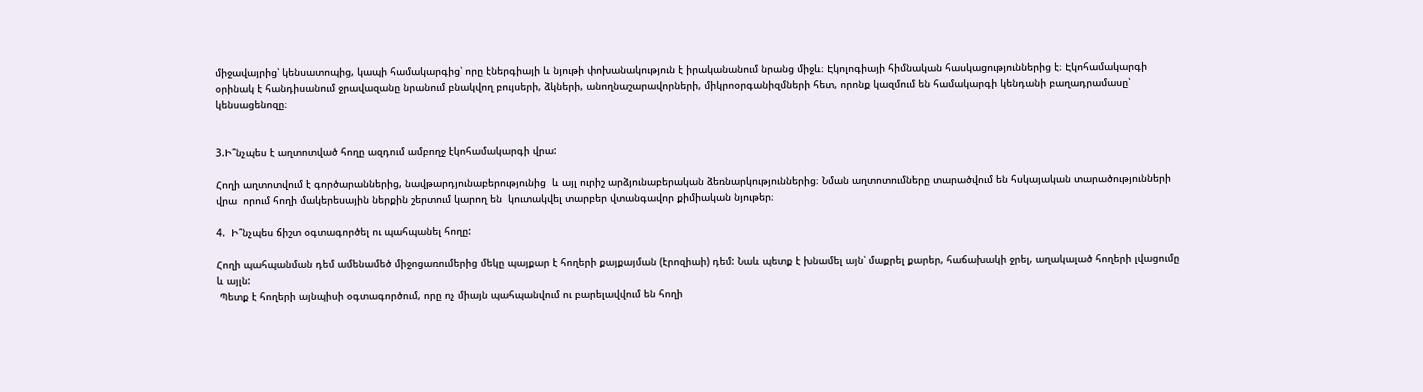միջավայրից՝ կենսատոպից, կապի համակարգից՝ որը էներգիայի և նյութի փոխանակություն է իրականանում նրանց միջև։ Էկոլոգիայի հիմնական հասկացություններից է։ Էկոհամակարգի օրինակ է հանդիսանում ջրավազանը նրանում բնակվող բույսերի, ձկների, անողնաշարավորների, միկրոօրգանիզմների հետ, որոնք կազմում են համակարգի կենդանի բաղադրամասը՝ կենսացենոզը։


3.Ի՞նչպես է աղտոտված հողը ազդում ամբողջ էկոհամակարգի վրա:

Հողի աղտոտվում է գործարաններից, նավթարդյունաբերությունից  և այլ ուրիշ արձյունաբերական ձեռնարկություններից։ Նման աղտոտումները տարածվում են հսկայական տարածությունների վրա  որում հողի մակերեսային ներքին շերտում կարող են  կուտակվել տարբեր վտանգավոր քիմիական նյութեր։

4.  Ի՞նչպես ճիշտ օգտագործել ու պահպանել հողը:

Հողի պահպանման դեմ ամենամեծ միջոցառումերից մեկը պայքար է հողերի քայքայման (էրոզիաի) դեմ: Նաև պետք է խնամել այն՝ մաքրել քարեր, հաճախակի ջրել, աղակալած հողերի լվացումը և այլն:
 Պետք է հողերի այնպիսի օգտագործում, որը ոչ միայն պահպանվում ու բարելավվում են հողի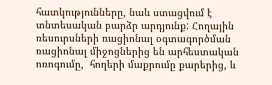հատկությունները, նաև ստացվում է տնտեսական բարձր արդյունք: Հողային ռեսուրսների ռացիոնալ օգտագործման ռացիոնալ միջոցներից են արհեստական ոռոգումը,  հողերի մաքրումը քարերից, և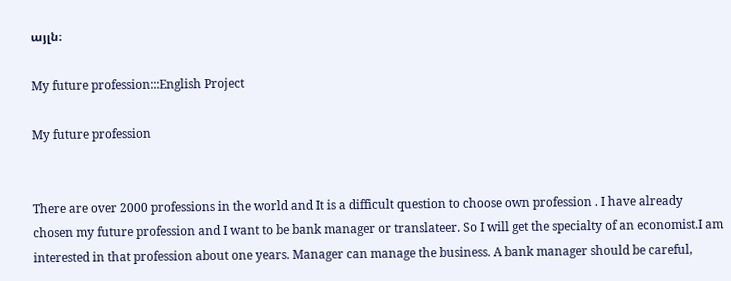այլն։

My future profession:::English Project

My future profession


There are over 2000 professions in the world and It is a difficult question to choose own profession . I have already chosen my future profession and I want to be bank manager or translateer. So I will get the specialty of an economist.I am interested in that profession about one years. Manager can manage the business. A bank manager should be careful,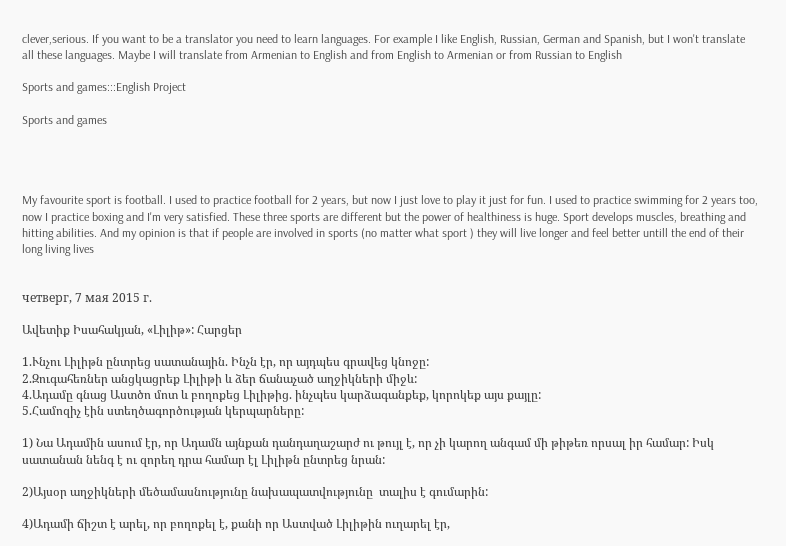clever,serious. If you want to be a translator you need to learn languages. For example I like English, Russian, German and Spanish, but I won't translate all these languages. Maybe I will translate from Armenian to English and from English to Armenian or from Russian to English

Sports and games:::English Project

Sports and games




My favourite sport is football. I used to practice football for 2 years, but now I just love to play it just for fun. I used to practice swimming for 2 years too, now I practice boxing and I'm very satisfied. These three sports are different but the power of healthiness is huge. Sport develops muscles, breathing and hitting abilities. And my opinion is that if people are involved in sports (no matter what sport ) they will live longer and feel better untill the end of their long living lives


четверг, 7 мая 2015 г.

Ավետիք Իսահակյան, «Լիլիթ»: Հարցեր

1.Ւնչու Լիլիթն ընտրեց սատանային. Ինչն էր, որ այդպես գրավեց կնոջը:
2.Զուգահեռներ անցկացրեք Լիլիթի և ձեր ճանաչած աղջիկների միջև:
4.Ադամը գնաց Աստծո մոտ և բողոքեց Լիլիթից. ինչպես կարձագանքեք, կորոկեք այս քայլը:
5.Համոզիչ էին ստեղծագործության կերպարները:

1) Նա Ադամին ասում էր, որ Ադամն այնքան դանդաղաշարժ ու թույլ է, որ չի կարող անգամ մի թիթեռ որսալ իր համար: Իսկ սատանան նենգ է ու զորեղ դրա համար էլ Լիլիթն ընտրեց նրան:

2)Այսօր աղջիկների մեծամասնությունը նախապատվությունը  տալիս է գումարին:

4)Ադամի ճիշտ է արել, որ բողոքել է, քանի որ Աստված Լիլիթին ուղարել էր,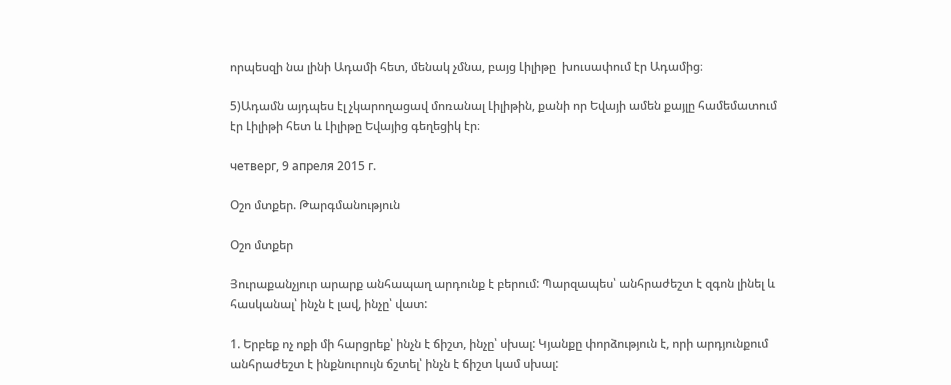որպեսզի նա լինի Ադամի հետ, մենակ չմնա, բայց Լիլիթը  խուսափում էր Ադամից։

5)Ադամն այդպես էլ չկարողացավ մոռանալ Լիլիթին, քանի որ Եվայի ամեն քայլը համեմատում էր Լիլիթի հետ և Լիլիթը Եվայից գեղեցիկ էր։

четверг, 9 апреля 2015 г.

Օշո մտքեր. Թարգմանություն

Օշո մտքեր

Յուրաքանչյուր արարք անհապաղ արդունք է բերում: Պարզապես՝ անհրաժեշտ է զգոն լինել և հասկանալ՝ ինչն է լավ, ինչը՝ վատ:

1. Երբեք ոչ ոքի մի հարցրեք՝ ինչն է ճիշտ, ինչը՝ սխալ: Կյանքը փորձություն է, որի արդյունքում անհրաժեշտ է ինքնուրույն ճշտել՝ ինչն է ճիշտ կամ սխալ: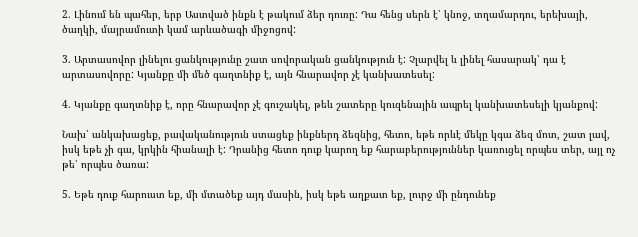2. Լինում են պահեր, երբ Աստված ինքն է թակում ձեր դուռը: Դա հենց սերն է՝ կնոջ, տղամարդու, երեխայի, ծաղկի, մայրամուտի կամ արևածագի միջոցով:

3. Արտասովոր լինելու ցանկությունը շատ սովորական ցանկություն է: Չլարվել և լինել հասարակ՝ դա է արտասովորը: Կյանքը մի մեծ գաղտնիք է, այն հնարավոր չէ կանխատեսել:

4. Կյանքը գաղտնիք է, որը հնարավոր չէ գուշակել, թեև շատերը կուզենային ապրել կանխատեսելի կյանքով:

Նախ՝ անկախացեք, բավականություն ստացեք ինքներդ ձեզնից, հետո, եթե որևէ մեկը կգա ձեզ մոտ, շատ լավ, իսկ եթե չի գա, կրկին հիանալի է: Դրանից հետո դուք կարող եք հարաբերություններ կառուցել որպես տեր, այլ ոչ թե՝ որպես ծառա:

5. Եթե դուք հարուստ եք, մի մտածեք այդ մասին, իսկ եթե աղքատ եք, լուրջ մի ընդունեք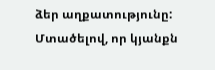ձեր աղքատությունը: Մտածելով, որ կյանքն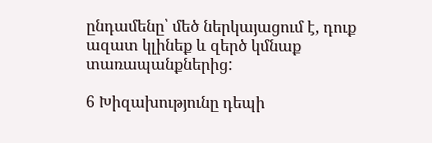ընդամենը՝ մեծ ներկայացում է, դուք ազատ կլինեք և զերծ կմնաք տառապանքներից:

6 Խիզախությունը դեպի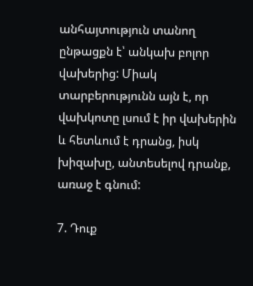անհայտություն տանող ընթացքն է՝ անկախ բոլոր վախերից: Միակ տարբերությունն այն է, որ վախկոտը լսում է իր վախերին և հետևում է դրանց, իսկ խիզախը, անտեսելով դրանք, առաջ է գնում:

7. Դուք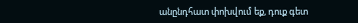անընդհատ փոխվում եք, դուք գետ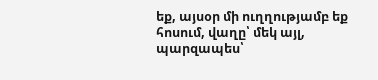եք, այսօր մի ուղղությամբ եք հոսում, վաղը՝ մեկ այլ, պարզապես՝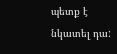պետք է նկատել դա: